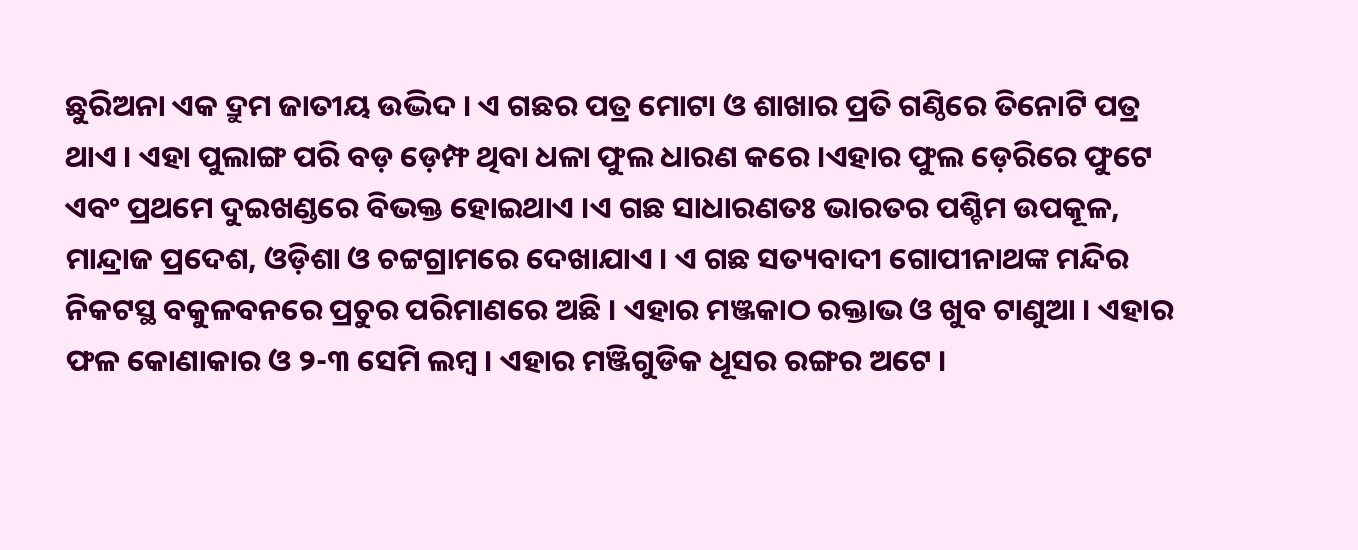ଛୁରିଅନା ଏକ ଦ୍ରୁମ ଜାତୀୟ ଉଦ୍ଭିଦ । ଏ ଗଛର ପତ୍ର ମୋଟା ଓ ଶାଖାର ପ୍ରତି ଗଣ୍ଠିରେ ତିନୋଟି ପତ୍ର ଥାଏ । ଏହା ପୁଲାଙ୍ଗ ପରି ବଡ଼ ଡ଼େମ୍ଫ ଥିବା ଧଳା ଫୁଲ ଧାରଣ କରେ ।ଏହାର ଫୁଲ ଡ଼େରିରେ ଫୁଟେ ଏବଂ ପ୍ରଥମେ ଦୁଇଖଣ୍ଡରେ ବିଭକ୍ତ ହୋଇଥାଏ ।ଏ ଗଛ ସାଧାରଣତଃ ଭାରତର ପଶ୍ଚିମ ଉପକୂଳ, ମାନ୍ଦ୍ରାଜ ପ୍ରଦେଶ, ଓଡ଼ିଶା ଓ ଚଟ୍ଟଗ୍ରାମରେ ଦେଖାଯାଏ । ଏ ଗଛ ସତ୍ୟବାଦୀ ଗୋପୀନାଥଙ୍କ ମନ୍ଦିର ନିକଟସ୍ଥ ବକୁଳବନରେ ପ୍ରଚୁର ପରିମାଣରେ ଅଛି । ଏହାର ମଞ୍ଜକାଠ ରକ୍ତାଭ ଓ ଖୁବ ଟାଣୁଆ । ଏହାର ଫଳ କୋଣାକାର ଓ ୨-୩ ସେମି ଲମ୍ବ । ଏହାର ମଞ୍ଜିଗୁଡିକ ଧୂସର ରଙ୍ଗର ଅଟେ ।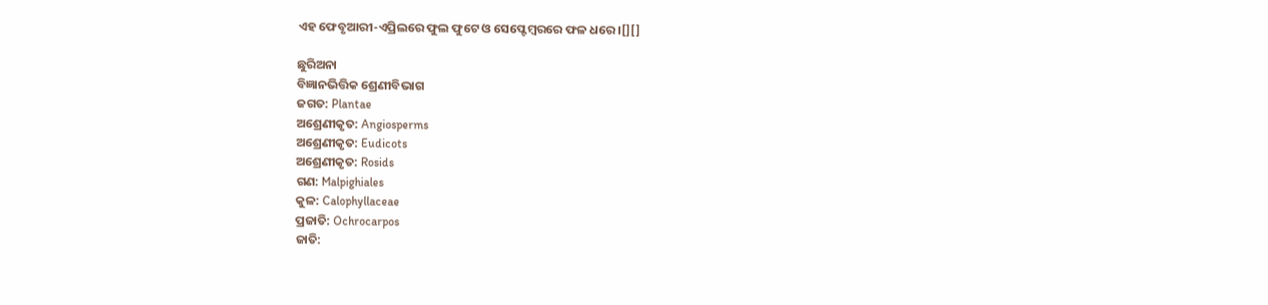ଏହ ଫେବୃଆରୀ-ଏପ୍ରିଲରେ ଫୁଲ ଫୁଟେ ଓ ସେପ୍ଟେମ୍ବରରେ ଫଳ ଧରେ ।[][]

ଛୁରିଅନା
ବିଜ୍ଞାନଭିତ୍ତିକ ଶ୍ରେଣୀବିଭାଗ
ଜଗତ: Plantae
ଅଶ୍ରେଣୀକୃତ: Angiosperms
ଅଶ୍ରେଣୀକୃତ: Eudicots
ଅଶ୍ରେଣୀକୃତ: Rosids
ଗଣ: Malpighiales
କୁଳ: Calophyllaceae
ପ୍ରଜାତି: Ochrocarpos
ଜାତି: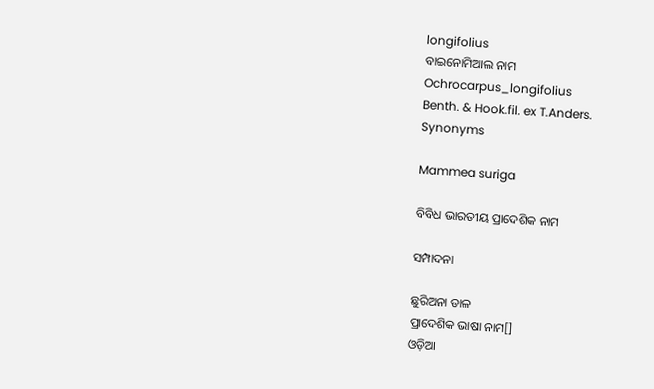longifolius
ବାଇନୋମିଆଲ ନାମ
Ochrocarpus_longifolius
Benth. & Hook.fil. ex T.Anders.
Synonyms

Mammea suriga

ବିବିଧ ଭାରତୀୟ ପ୍ରାଦେଶିକ ନାମ

ସମ୍ପାଦନା

ଛୁରିଅନା ଡାଳ
ପ୍ରାଦେଶିକ ଭାଷା ନାମ[]
ଓଡ଼ିଆ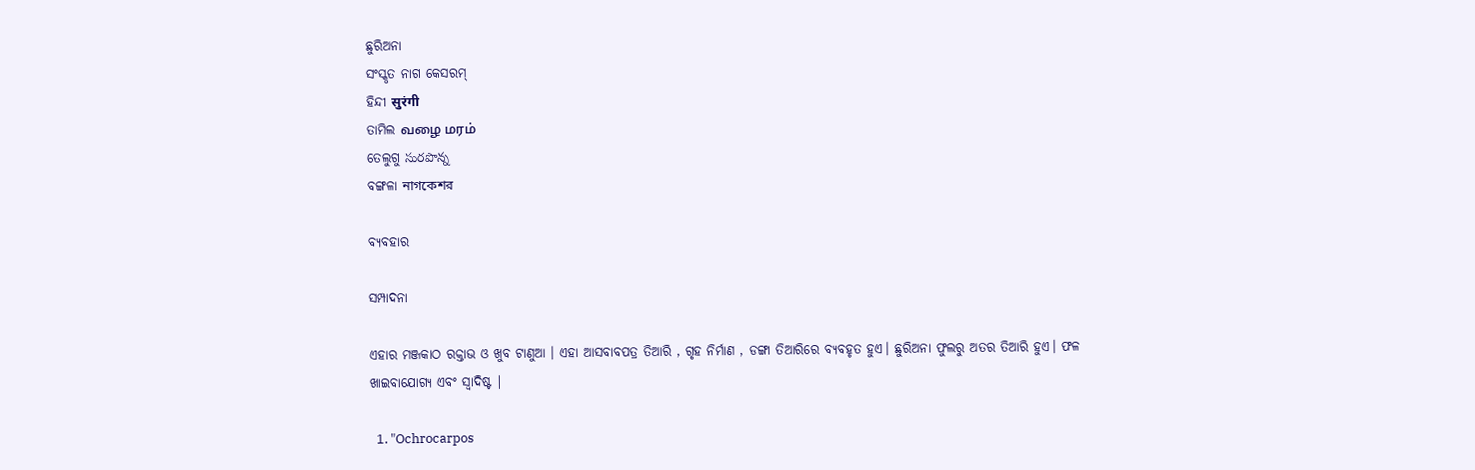ଛୁରିଅନା
ସଂସ୍କୃତ ନାଗ କେସରମ୍
ହିନ୍ଦୀ सुरंगी
ତାମିଲ வழை மரம்
ତେଲୁଗୁ సురపొన్న
ବଙ୍ଗଳା নাগকেশর

ବ୍ୟବହାର

ସମ୍ପାଦନା

ଏହାର ମଞ୍ଜକାଠ ରକ୍ତାଭ ଓ ଖୁବ ଟାଣୁଆ । ଏହା ଆସବାବପତ୍ର ତିଆରି , ଗୃହ ନିର୍ମାଣ , ଡଙ୍ଗା ତିଆରିରେ ବ୍ୟବହୃତ ହୁଏ। ଛୁରିଅନା ଫୁଲରୁ ଅତର ତିଆରି ହୁଏ। ଫଳ ଖାଇବାଯୋଗ୍ୟ ଏବଂ ସ୍ୱାଦିଷ୍ଟ |

  1. "Ochrocarpos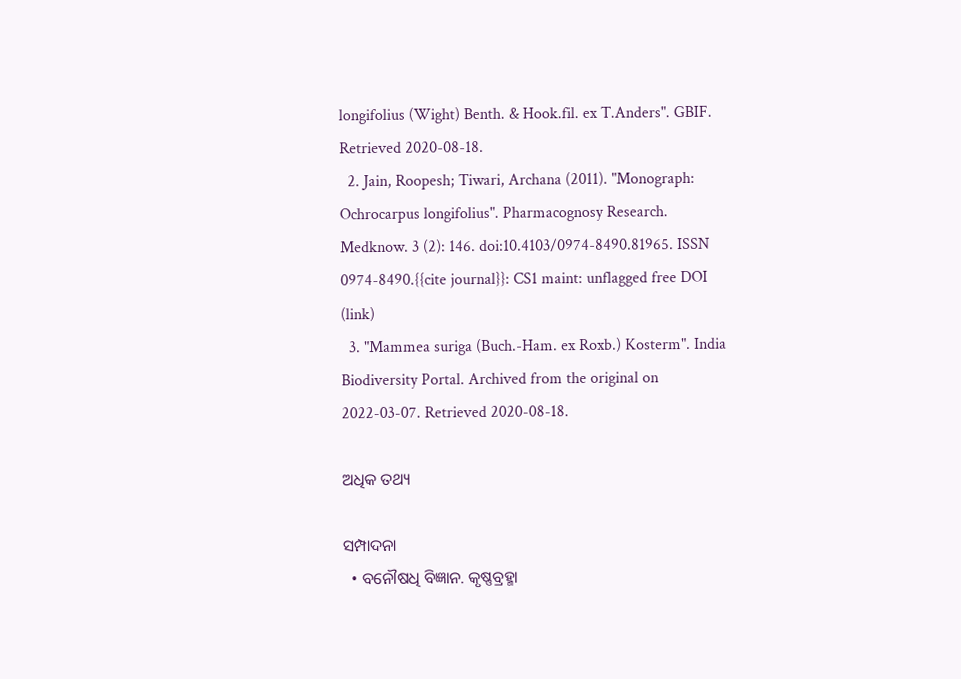longifolius (Wight) Benth. & Hook.fil. ex T.Anders". GBIF. Retrieved 2020-08-18.
  2. Jain, Roopesh; Tiwari, Archana (2011). "Monograph: Ochrocarpus longifolius". Pharmacognosy Research. Medknow. 3 (2): 146. doi:10.4103/0974-8490.81965. ISSN 0974-8490.{{cite journal}}: CS1 maint: unflagged free DOI (link)
  3. "Mammea suriga (Buch.-Ham. ex Roxb.) Kosterm". India Biodiversity Portal. Archived from the original on 2022-03-07. Retrieved 2020-08-18.

ଅଧିକ ତଥ୍ୟ

ସମ୍ପାଦନା
  • ବନୌଷଧି ବିଜ୍ଞାନ. କୃଷ୍ଣବ୍ରହ୍ମା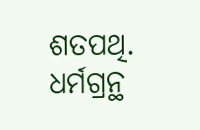ଶତପଥି. ଧର୍ମଗ୍ରନ୍ଥ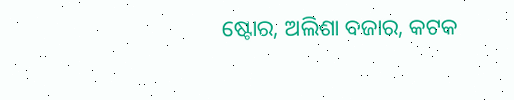ଷ୍ଟୋର, ଅଲିଶା ବଜାର, କଟକ